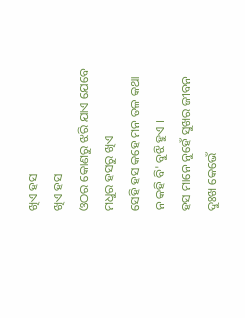ଖିଏ ହସ
ଖିଏ ହସ
ଓଠର କୋଣରୁ ଝରି ଯାଏ ଯେବେ
ମଧୁର ହସରୁ ଖିଏ
ସେହି ହସ କହେ ମନ ତଳ କଥା
ନ କହି ବି' ବୁଝି ହୁଏ ।
ହସ ମାନେ ନୁହେଁ ସୁଖର ଜୀବନ
ଦୁଃଖ କେଭେଁ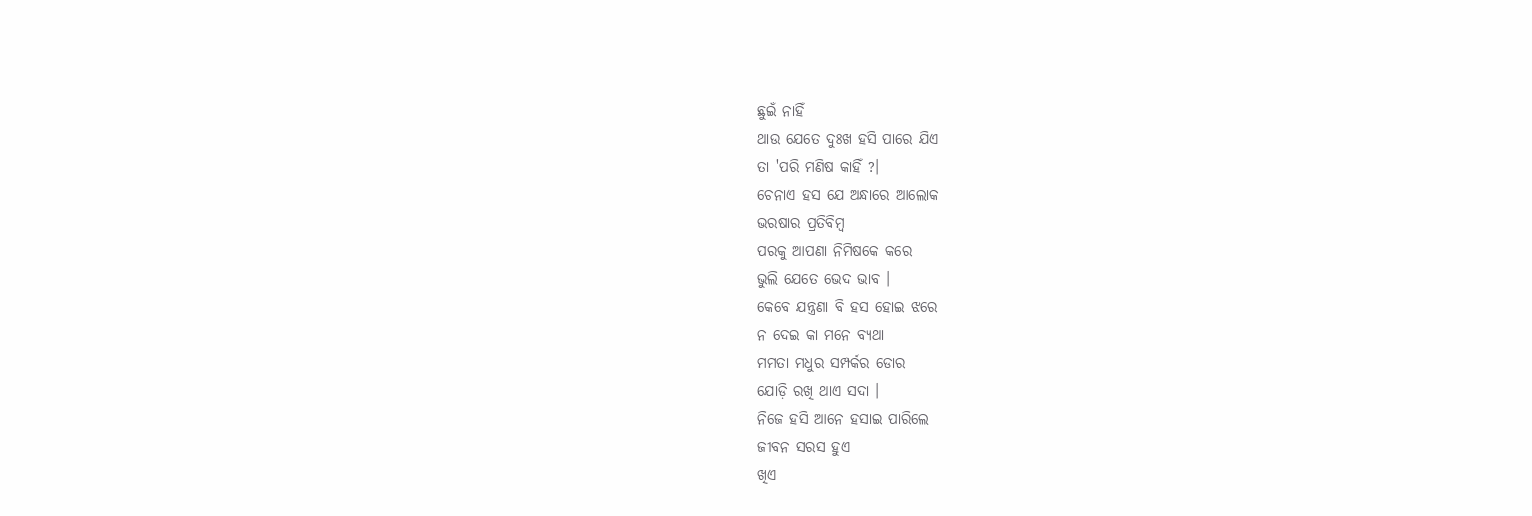ଛୁଇଁ ନାହିଁ
ଥାଉ ଯେତେ ଦୁଃଖ ହସି ପାରେ ଯିଏ
ତା 'ପରି ମଣିଷ କାହିଁ ?।
ଚେନାଏ ହସ ଯେ ଅନ୍ଧାରେ ଆଲୋକ
ଭରଷାର ପ୍ରତିବିମ୍ବ
ପରକୁ ଆପଣା ନିମିଷକେ କରେ
ଭୁଲି ଯେତେ ଭେଦ ଭାବ ।
କେବେ ଯନ୍ତ୍ରଣା ବି ହସ ହୋଇ ଝରେ
ନ ଦେଇ କା ମନେ ବ୍ୟଥା
ମମତା ମଧୁର ସମ୍ପର୍କର ଡୋର
ଯୋଡ଼ି ରଖି ଥାଏ ସଦା ।
ନିଜେ ହସି ଆନେ ହସାଇ ପାରିଲେ
ଜୀବନ ସରସ ହୁଏ
ଖିଏ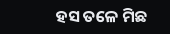ହସ ତଳେ ମିଛ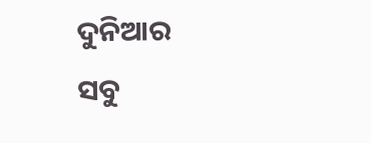ଦୁନିଆର
ସବୁ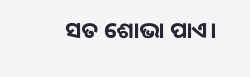ସତ ଶୋଭା ପାଏ।